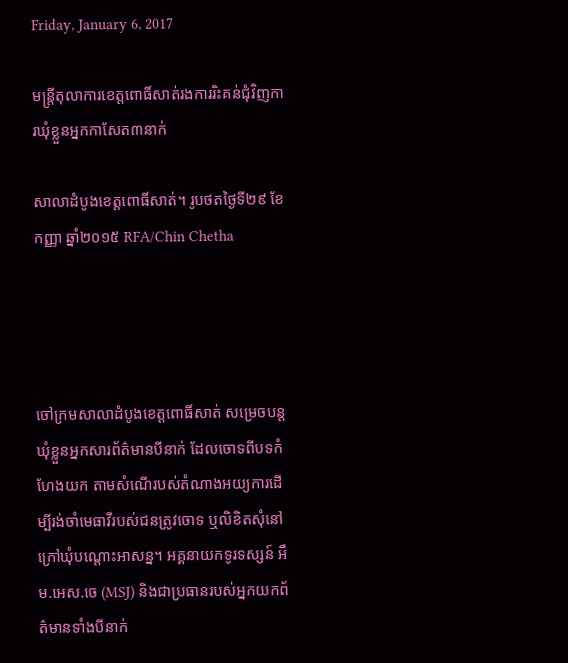Friday, January 6, 2017

មន្ត្រីតុលាការខេត្តពោធិ៍សាត់រងការរិះគន់ជុំវិញការឃុំខ្លួនអ្នកកាសែត៣នាក់

សាលាដំបូងខេត្តពោធិ៍សាត់។ រូបថតថ្ងៃទី២៩ ខែកញ្ញា ឆ្នាំ២០១៥ RFA/Chin Chetha




ចៅក្រមសាលាដំបូងខេត្តពោធិ៍សាត់ សម្រេចបន្តឃុំខ្លួនអ្នកសារព័ត៌មានបីនាក់ ដែលចោទពីបទកំហែងយក តាមសំណើរបស់តំណាងអយ្យការដើម្បីរង់ចាំមេធាវីរបស់ជនត្រូវចោទ ឬលិខិតសុំនៅក្រៅឃុំបណ្ដោះអាសន្ន។ អគ្គនាយកទូរទស្សន៍ អឹម.អេស.ចេ (MSJ) និងជាប្រធានរបស់អ្នកយកព័ត៌មានទាំងបីនាក់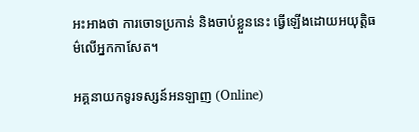អះអាងថា ការចោទប្រកាន់ និងចាប់ខ្លួននេះ ធ្វើឡើងដោយអយុត្តិធម៌លើអ្នកកាសែត។

អគ្គនាយកទូរទស្សន៍អនឡាញ (Online)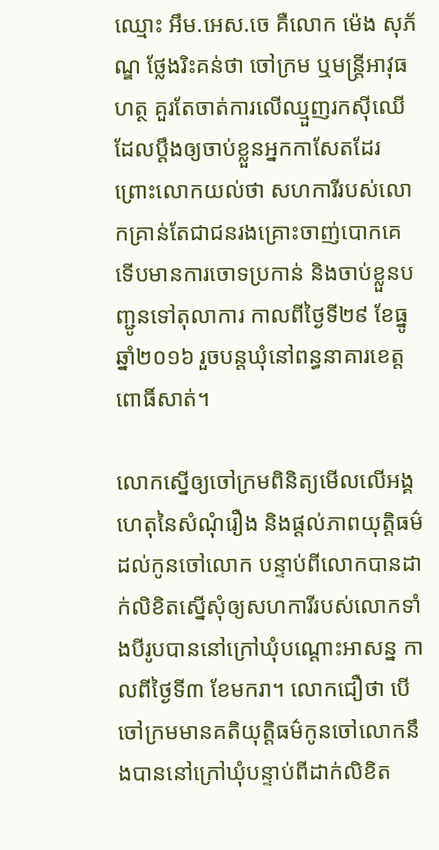ឈ្មោះ អឹម.អេស.ចេ គឺលោក ម៉េង សុភ័ណ្ឌ ថ្លែងរិះគន់ថា ចៅក្រម ឬមន្ត្រីអាវុធហត្ថ គួរតែចាត់ការលើឈ្មួញរកស៊ីឈើដែលប្ដឹងឲ្យចាប់ខ្លួនអ្នកកាសែតដែរ ព្រោះលោកយល់ថា សហការីរបស់លោកគ្រាន់តែជាជនរងគ្រោះចាញ់បោកគេ ទើបមានការចោទប្រកាន់ និងចាប់ខ្លួនបញ្ជូនទៅតុលាការ កាលពីថ្ងៃទី២៩ ខែធ្នូ ឆ្នាំ២០១៦ រួចបន្តឃុំនៅពន្ធនាគារខេត្តពោធិ៍សាត់។

លោកស្នើឲ្យចៅក្រមពិនិត្យមើលលើអង្គហេតុនៃសំណុំរឿង និងផ្ដល់ភាពយុត្តិធម៌ដល់កូនចៅលោក បន្ទាប់ពីលោកបានដាក់លិខិតស្នើសុំឲ្យសហការីរបស់លោកទាំងបីរូបបាននៅក្រៅឃុំបណ្ដោះអាសន្ន កាលពីថ្ងៃទី៣ ខែមករា។ លោកជឿថា បើចៅក្រមមានគតិយុត្តិធម៌កូនចៅលោកនឹងបាននៅក្រៅឃុំបន្ទាប់ពីដាក់លិខិត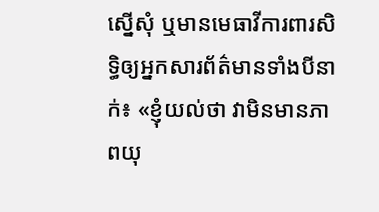ស្នើសុំ ឬមានមេធាវីការពារសិទ្ធិឲ្យអ្នកសារព័ត៌មានទាំងបីនាក់៖ «ខ្ញុំយល់ថា វាមិនមានភាពយុ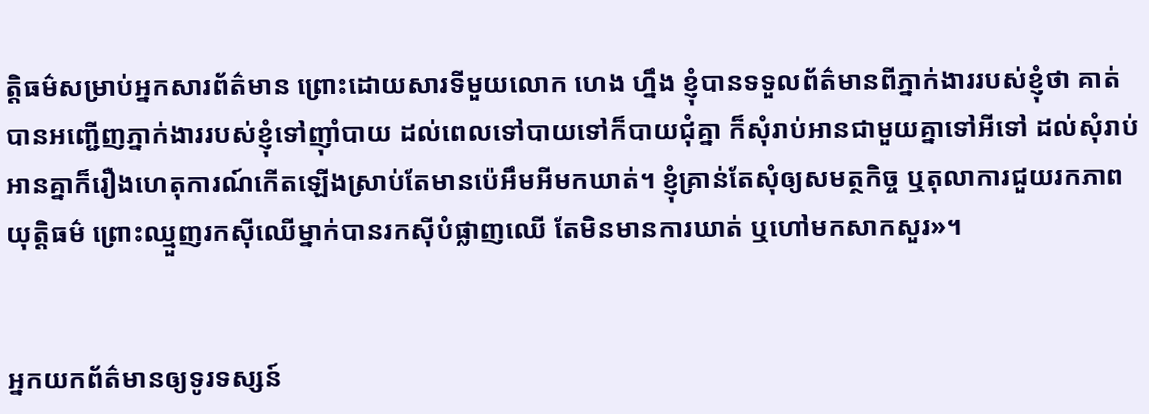ត្តិធម៌សម្រាប់អ្នកសារព័ត៌មាន ព្រោះដោយសារទីមួយលោក ហេង ហ្នឹង ខ្ញុំបានទទួលព័ត៌មានពីភ្នាក់ងាររបស់ខ្ញុំថា គាត់បានអញ្ជើញភ្នាក់ងាររបស់ខ្ញុំទៅញ៉ាំបាយ ដល់ពេលទៅបាយទៅក៏បាយជុំគ្នា ក៏សុំរាប់អានជាមួយគ្នាទៅអីទៅ ដល់សុំរាប់អានគ្នាក៏រឿងហេតុការណ៍កើតឡើងស្រាប់តែមានប៉េអឹមអីមកឃាត់។ ខ្ញុំគ្រាន់តែសុំឲ្យសមត្ថកិច្ច ឬតុលាការជួយរកភាពយុត្តិធម៌ ព្រោះឈ្មួញរកស៊ីឈើម្នាក់បានរកស៊ីបំផ្លាញឈើ តែមិនមានការឃាត់ ឬហៅមកសាកសួរ»។


អ្នកយកព័ត៌មានឲ្យទូរទស្សន៍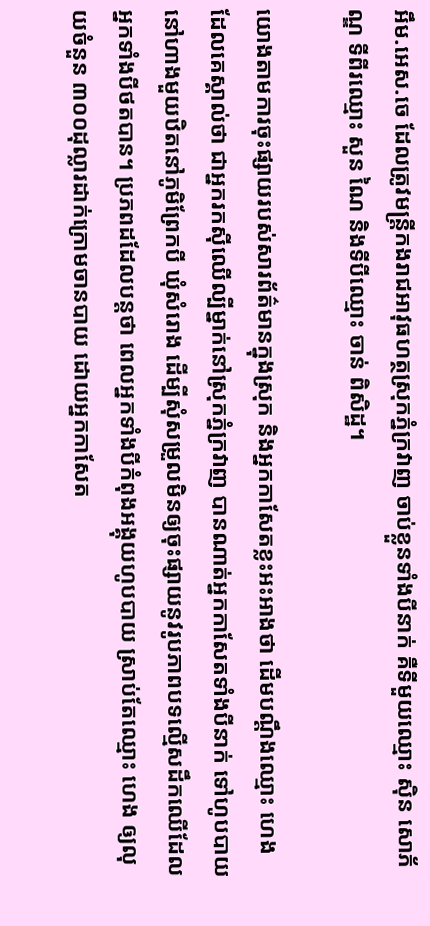អឹម.អេស.ចេ ដែលត្រូវមន្ដ្រីកងរាជអាវុធហត្ថស្រុកភ្នំក្រវាញ ចាប់ខ្លួនទាំងបីនាក់ គឺទីមួយឈ្មោះ ស៊ិន សោភ័ណ្ឌ ទីពីរឈ្មោះ សួន ណៃ និងទីបីឈ្មោះ ចាន់ ពិសិដ្ឋ។

យោងតាមការចុះផ្សាយរបស់សារព័ត៌មានក្នុងស្រុក និងអ្នកកាសែតខ្លះអះអាងថា ដើមបណ្ដឹងឈ្មោះ ហេង ដែលគេស្គាល់ថា ជាអ្នករកស៊ីឈើល្បីម្នាក់នៅស្រុកភ្នំក្រវាញ បានណាត់អ្នកកាសែតទាំងបីនាក់ ទៅហូបបាយនៅហាងមួយឋិតនៅភូមិព្រែកបី ឃុំសំរោង ដើម្បីសុំសម្រួលមិនឲ្យចុះផ្សាយនូវរូបភាពបទល្មើសដឹកឈើដែលអ្នកទាំងបីថតបាន។ ប្រភពដដែលបន្តថា ពេលអ្នកទាំងបីកំពុងអង្គុយហូបបាយ ស្រាប់តែឈ្មោះ ហេង ឲ្យលុយចំនួន ៣០០ដុល្លារដាក់ក្រោមចានបាយ ដោយអ្នកកាសែត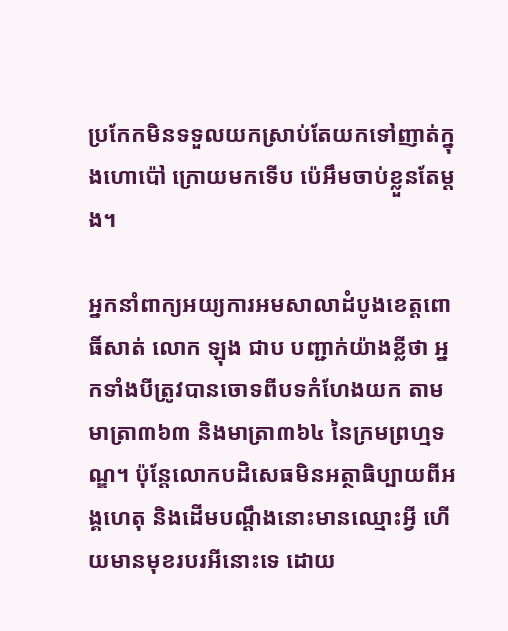ប្រកែកមិនទទួលយកស្រាប់តែយកទៅញាត់ក្នុងហោប៉ៅ ក្រោយមកទើប ប៉េអឹមចាប់ខ្លួនតែម្ដង។

អ្នកនាំពាក្យអយ្យការអមសាលាដំបូងខេត្តពោធិ៍សាត់ លោក ឡុង ជាប បញ្ជាក់យ៉ាងខ្លីថា អ្នកទាំងបីត្រូវបានចោទពីបទកំហែងយក តាមមាត្រា៣៦៣ និងមាត្រា៣៦៤ នៃក្រមព្រហ្មទណ្ឌ។ ប៉ុន្តែលោកបដិសេធមិនអត្ថាធិប្បាយពីអង្គហេតុ និងដើមបណ្ដឹងនោះមានឈ្មោះអ្វី ហើយមានមុខរបរអីនោះទេ ដោយ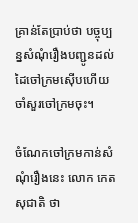គ្រាន់តែប្រាប់ថា បច្ចុប្បន្នសំណុំរឿងបញ្ជូនដល់ដៃចៅក្រមស៊ើបហើយ ចាំសួរចៅក្រមចុះ។

ចំណែកចៅក្រមកាន់សំណុំរឿងនេះ លោក កេត សុជាតិ ថា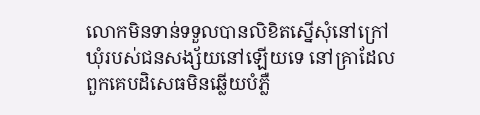លោកមិនទាន់ទទួលបានលិខិតស្នើសុំនៅក្រៅឃុំរបស់ជនសង្ស័យនៅឡើយទេ នៅគ្រាដែលពួកគេបដិសេធមិនឆ្លើយបំភ្លឺ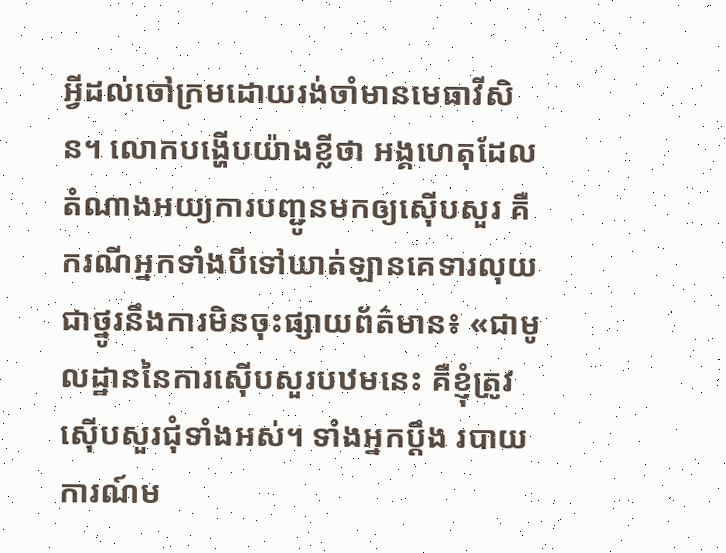អ្វីដល់ចៅក្រមដោយរង់ចាំមានមេធាវីសិន។ លោកបង្ហើបយ៉ាងខ្លីថា អង្គហេតុដែលតំណាងអយ្យការបញ្ជូនមកឲ្យស៊ើបសួរ គឺករណីអ្នកទាំងបីទៅឃាត់ឡានគេទារលុយជាថ្នូរនឹងការមិនចុះផ្សាយព័ត៌មាន៖ «ជាមូលដ្ឋាននៃការស៊ើបសួរបឋមនេះ គឺខ្ញុំត្រូវស៊ើបសួរជុំទាំងអស់។ ទាំងអ្នកប្ដឹង របាយការណ៍ម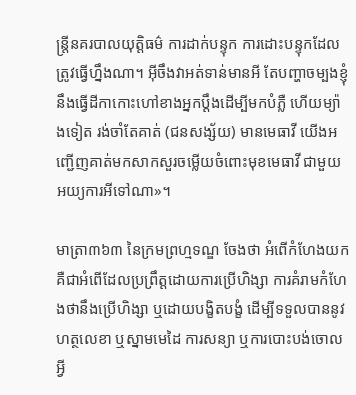ន្ត្រីនគរបាលយុត្តិធម៌ ការដាក់បន្ទុក ការដោះបន្ទុកដែលត្រូវធ្វើហ្នឹងណា។ អ៊ីចឹងវាអត់ទាន់មានអី តែបញ្ហាចម្បងខ្ញុំនឹងធ្វើដីកាកោះហៅខាងអ្នកប្ដឹងដើម្បីមកបំភ្លឺ ហើយម្យ៉ាងទៀត រង់ចាំតែគាត់ (ជនសង្ស័យ) មានមេធាវី យើងអញ្ជើញគាត់មកសាកសួរចម្លើយចំពោះមុខមេធាវី ជាមួយអយ្យការអីទៅណា»។

មាត្រា៣៦៣ នៃក្រមព្រហ្មទណ្ឌ ចែងថា អំពើកំហែងយក គឺជាអំពើដែលប្រព្រឹត្តដោយការប្រើហិង្សា ការគំរាមកំហែងថានឹងប្រើហិង្សា ឬដោយបង្ខិតបង្ខំ ដើម្បីទទួលបាននូវហត្ថលេខា ឬស្នាមមេដៃ ការសន្យា ឬការបោះបង់ចោលអ្វី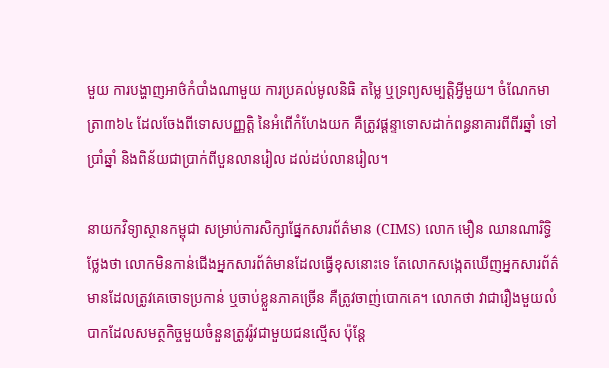មួយ ការបង្ហាញអាថ៌កំបាំងណាមួយ ការប្រគល់មូលនិធិ តម្លៃ ឬទ្រព្យសម្បត្តិអ្វីមួយ។ ចំណែកមាត្រា៣៦៤ ដែលចែងពីទោសបញ្ញត្តិ នៃអំពើកំហែងយក គឺត្រូវផ្ដន្ទាទោសដាក់ពន្ធនាគារពីពីរឆ្នាំ ទៅប្រាំឆ្នាំ និងពិន័យជាប្រាក់ពីបួនលានរៀល ដល់ដប់លានរៀល។

នាយកវិទ្យាស្ថានកម្ពុជា សម្រាប់ការសិក្សាផ្នែកសារព័ត៌មាន (CIMS) លោក មឿន ឈានណារិទ្ធិ ថ្លែងថា លោកមិនកាន់ជើងអ្នកសារព័ត៌មានដែលធ្វើខុសនោះទេ តែលោកសង្កេតឃើញអ្នកសារព័ត៌មានដែលត្រូវគេចោទប្រកាន់ ឬចាប់ខ្លួនភាគច្រើន គឺត្រូវចាញ់បោកគេ។ លោកថា វាជារឿងមួយលំបាកដែលសមត្ថកិច្ចមួយចំនួនត្រូវរ៉ូវជាមួយជនល្មើស ប៉ុន្តែ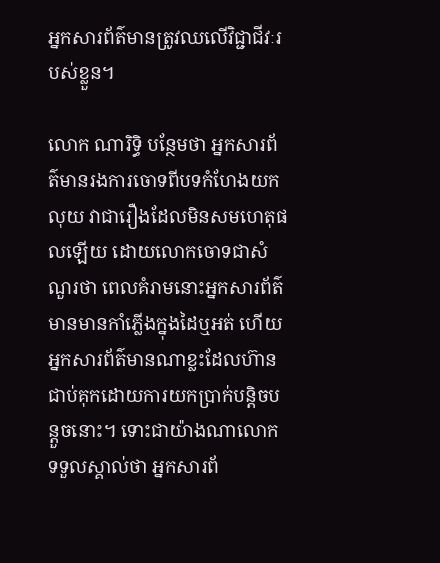អ្នកសារព័ត៌មានត្រូវឈលើវិជ្ជាជីវៈរបស់ខ្លួន។

លោក ណារិទ្ធិ បន្ថែមថា អ្នកសារព័ត៌មានរងការចោទពីបទកំហែងយកលុយ វាជារឿងដែលមិនសមហេតុផលឡើយ ដោយលោកចោទជាសំណួរថា ពេលគំរាមនោះអ្នកសារព័ត៌មានមានកាំភ្លើងក្នុងដៃឬអត់ ហើយអ្នកសារព័ត៌មានណាខ្លះដែលហ៊ានជាប់គុកដោយការយកប្រាក់បន្តិចបន្តួចនោះ។ ទោះជាយ៉ាងណាលោកទទួលស្គាល់ថា អ្នកសារព័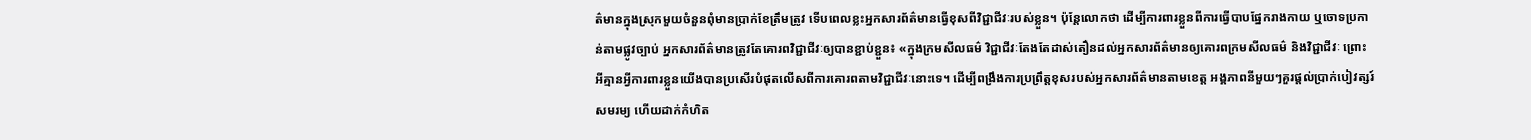ត៌មានក្នុងស្រុកមួយចំនួនពុំមានប្រាក់ខែត្រឹមត្រូវ ទើបពេលខ្លះអ្នកសារព័ត៌មានធ្វើខុសពីវិជ្ជាជីវៈរបស់ខ្លួន។ ប៉ុន្តែលោកថា ដើម្បីការពារខ្លួនពីការធ្វើបាបផ្នែករាងកាយ ឬចោទប្រកាន់តាមផ្លូវច្បាប់ អ្នកសារព័ត៌មានត្រូវតែគោរពវិជ្ជាជីវៈឲ្យបានខ្ជាប់ខ្ជួន៖ «ក្នុងក្រមសីលធម៌ វិជ្ជាជីវៈតែងតែដាស់តឿនដល់អ្នកសារព័ត៌មានឲ្យគោរពក្រមសីលធម៌ និងវិជ្ជាជីវៈ ព្រោះអីគ្មានអ្វីការពារខ្លួនយើងបានប្រសើរបំផុតលើសពីការគោរពតាមវិជ្ជាជីវៈនោះទេ។ ដើម្បីពង្រឹងការប្រព្រឹត្តខុសរបស់អ្នកសារព័ត៌មានតាមខេត្ត អង្គភាពនីមួយៗគួរផ្ដល់ប្រាក់បៀវត្សរ៍សមរម្យ ហើយដាក់កំហិត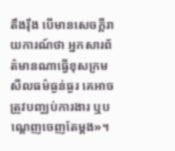តឹងរ៉ឹង បើមានសេចក្ដីរាយការណ៍ថា អ្នកសារព័ត៌មានណាធ្វើខុសក្រមសីលធម៌ធ្ងន់ធ្ងរ គេអាចត្រូវបញ្ឈប់ការងារ ឬបណ្ដេញចេញតែម្ដង»។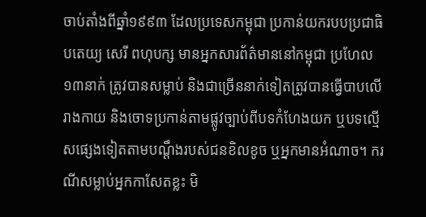ចាប់តាំងពីឆ្នាំ១៩៩៣ ដែលប្រទេសកម្ពុជា ប្រកាន់យករបបប្រជាធិបតេយ្យ សេរី ពហុបក្ស មានអ្នកសារព័ត៌មាននៅកម្ពុជា ប្រហែល ១៣នាក់ ត្រូវបានសម្លាប់ និងជាច្រើននាក់ទៀតត្រូវបានធ្វើបាបលើរាងកាយ និងចោទប្រកាន់តាមផ្លូវច្បាប់ពីបទកំហែងយក ឬបទល្មើសផ្សេងទៀតតាមបណ្ដឹងរបស់ជនខិលខូច ឬអ្នកមានអំណាច។ ករណីសម្លាប់អ្នកកាសែតខ្លះ មិ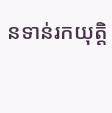នទាន់រកយុត្តិ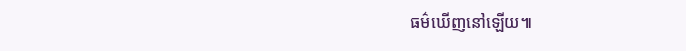ធម៌ឃើញនៅឡើយ៕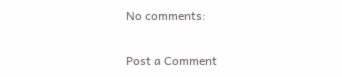No comments:

Post a Comment